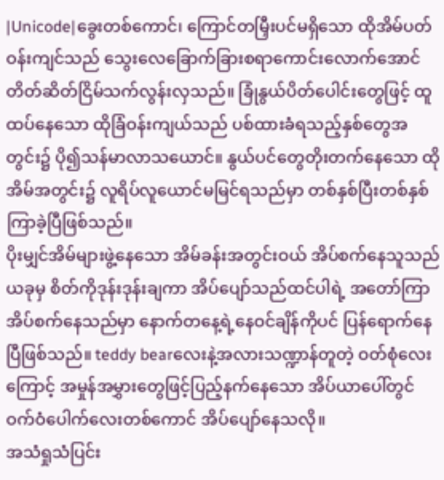|Unicode|ခွေးတစ်ကောင်၊ ကြောင်တမြှီးပင်မရှိသော ထိုအိမ်ပတ်ဝန်းကျင်သည် သွေးလေခြောက်ခြားစရာကောင်းလောက်အောင် တိတ်ဆိတ်ငြိမ်သက်လွန်းလှသည်။ ခြုံနွယ်ပိတ်ပေါင်းတွေဖြင့် ထူထပ်နေသော ထိုခြံဝန်းကျယ်သည် ပစ်ထားခံရသည့်နှစ်တွေအတွင်း၌ ပို၍သန်မာလာသယောင်။ နွယ်ပင်တွေတိုးတက်နေသော ထိုအိမ်အတွင်း၌ လူရိပ်လူယောင်မမြင်ရသည်မှာ တစ်နှစ်ပြီးတစ်နှစ်ကြာခဲ့ပြီဖြစ်သည်။
ပိုးမျှင်အိမ်များဖွဲ့နေသော အိမ်ခန်းအတွင်းဝယ် အိပ်စက်နေသူသည် ယခုမှ စိတ်ကိုဒုန်းဒုန်းချကာ အိပ်ပျော်သည်ထင်ပါရဲ့ အတော်ကြာအိပ်စက်နေသည်မှာ နောက်တနေ့ရဲ့နေဝင်ချိန်ကိုပင် ပြန်ရောက်နေပြီဖြစ်သည်။ teddy bearလေးနဲ့အလားသဏ္ဍာန်တူတဲ့ ဝတ်စုံလေးကြောင့် အမှုန်အမွှားတွေဖြင့်ပြည့်နက်နေသော အိပ်ယာပေါ်တွင် ဝက်ဝံပေါက်လေးတစ်ကောင် အိပ်ပျော်နေသလို။
အသံရှုသံပြင်း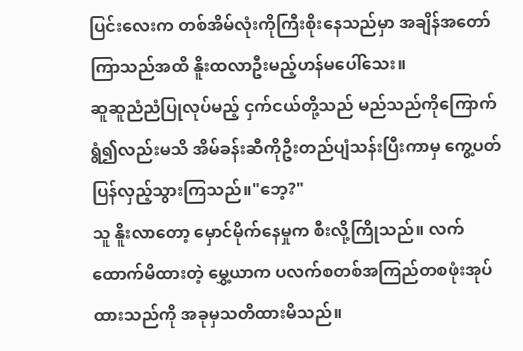ပြင်းလေးက တစ်အိမ်လုံးကိုကြီးစိုးနေသည်မှာ အချိန်အတော်ကြာသည်အထိ နိူးထလာဦးမည့်ဟန်မပေါ်သေး။
ဆူဆူညံညံပြုလုပ်မည့် ငှက်ငယ်တို့သည် မည်သည်ကိုကြောက်ရွံ၍လည်းမသိ အိမ်ခန်းဆီကိုဦးတည်ပျံသန်းပြီးကာမှ ကွေ့ပတ်ပြန်လှည့်သွားကြသည်။"ဘေ့?"
သူ နိူးလာတော့ မှောင်မိုက်နေမှုက စီးလို့ကြိုသည်။ လက်ထောက်မိထားတဲ့ မွှေ့ယာက ပလက်စတစ်အကြည်တစဖုံးအုပ်ထားသည်ကို အခုမှသတိထားမိသည်။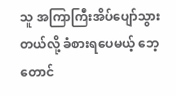သူ အကြာကြီးအိပ်ပျော်သွားတယ်လို့ ခံစားရပေမယ့် ဘေ့ တောင်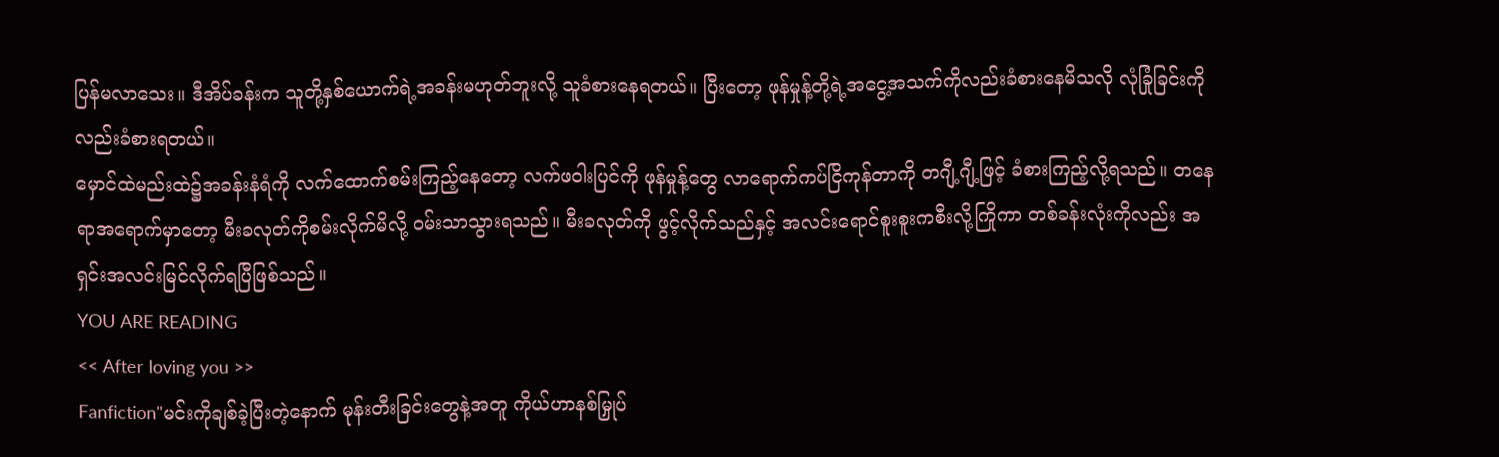ပြန်မလာသေး။ ဒီအိပ်ခန်းက သူတို့နှစ်ယောက်ရဲ့အခန်းမဟုတ်ဘူးလို့ သူခံစားနေရတယ်။ ပြီးတော့ ဖုန်မှုန့်တို့ရဲ့အငွေ့အသက်ကိုလည်းခံစားနေမိသလို လုံခြုံခြင်းကိုလည်းခံစားရတယ်။
မှောင်ထဲမည်းထဲ၌အခန်းနံရံကို လက်ထောက်စမ်းကြည့်နေတော့ လက်ဖဝါးပြင်ကို ဖုန်မှုန့်တွေ လာရောက်ကပ်ငြိကုန်တာကို တဂျီ့ဂျီ့ဖြင့် ခံစားကြည့်လို့ရသည်။ တနေရာအရောက်မှာတော့ မီးခလုတ်ကိုစမ်းလိုက်မိလို့ ဝမ်းသာသွားရသည်။ မီးခလုတ်ကို ဖွင့်လိုက်သည်နှင့် အလင်းရောင်စူးစူးကစီးလို့ကြိုကာ တစ်ခန်းလုံးကိုလည်း အရှင်းအလင်းမြင်လိုက်ရပြီဖြစ်သည်။
YOU ARE READING
<< After loving you >>
Fanfiction"မင်းကိုချစ်ခဲ့ပြီးတဲ့နောက် မုန်းတီးခြင်းတွေနဲ့အတူ ကိုယ်ဟာနစ်မြှုပ်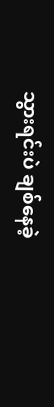သွားရင်းပဲ ချစ်နေခဲ့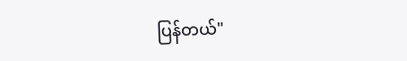ပြန်တယ်"